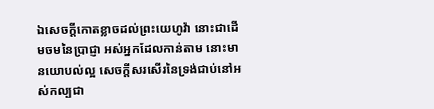ឯសេចក្ដីកោតខ្លាចដល់ព្រះយេហូវ៉ា នោះជាដើមចមនៃប្រាជ្ញា អស់អ្នកដែលកាន់តាម នោះមានយោបល់ល្អ សេចក្ដីសរសើរនៃទ្រង់ជាប់នៅអស់កល្បជា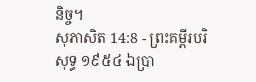និច្ច។
សុភាសិត 14:8 - ព្រះគម្ពីរបរិសុទ្ធ ១៩៥៤ ឯប្រា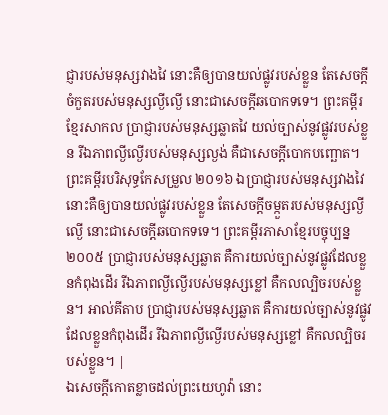ជ្ញារបស់មនុស្សវាងវៃ នោះគឺឲ្យបានយល់ផ្លូវរបស់ខ្លួន តែសេចក្ដីចំកួតរបស់មនុស្សល្ងីល្ងើ នោះជាសេចក្ដីឆបោកទទេ។ ព្រះគម្ពីរខ្មែរសាកល ប្រាជ្ញារបស់មនុស្សឆ្លាតវៃ យល់ច្បាស់នូវផ្លូវរបស់ខ្លួន រីឯភាពល្ងីល្ងើរបស់មនុស្សល្ងង់ គឺជាសេចក្ដីបោកបញ្ឆោត។ ព្រះគម្ពីរបរិសុទ្ធកែសម្រួល ២០១៦ ឯប្រាជ្ញារបស់មនុស្សវាងវៃ នោះគឺឲ្យបានយល់ផ្លូវរបស់ខ្លួន តែសេចក្ដីចម្កួតរបស់មនុស្សល្ងីល្ងើ នោះជាសេចក្ដីឆបោកទទេ។ ព្រះគម្ពីរភាសាខ្មែរបច្ចុប្បន្ន ២០០៥ ប្រាជ្ញារបស់មនុស្សឆ្លាត គឺការយល់ច្បាស់នូវផ្លូវដែលខ្លួនកំពុងដើរ រីឯភាពល្ងីល្ងើរបស់មនុស្សខ្លៅ គឺកលល្បិចរបស់ខ្លួន។ អាល់គីតាប ប្រាជ្ញារបស់មនុស្សឆ្លាត គឺការយល់ច្បាស់នូវផ្លូវដែលខ្លួនកំពុងដើរ រីឯភាពល្ងីល្ងើរបស់មនុស្សខ្លៅ គឺកលល្បិចរបស់ខ្លួន។ |
ឯសេចក្ដីកោតខ្លាចដល់ព្រះយេហូវ៉ា នោះ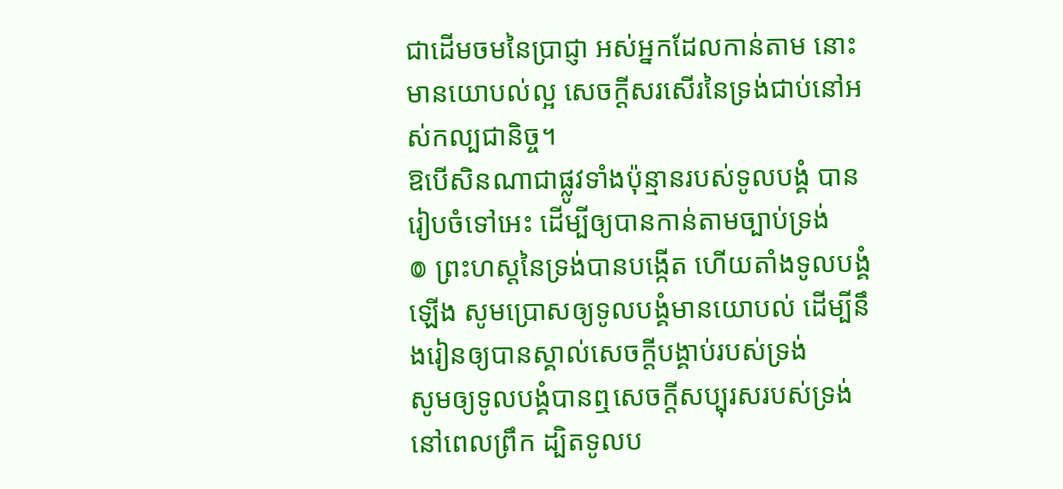ជាដើមចមនៃប្រាជ្ញា អស់អ្នកដែលកាន់តាម នោះមានយោបល់ល្អ សេចក្ដីសរសើរនៃទ្រង់ជាប់នៅអស់កល្បជានិច្ច។
ឱបើសិនណាជាផ្លូវទាំងប៉ុន្មានរបស់ទូលបង្គំ បានរៀបចំទៅអេះ ដើម្បីឲ្យបានកាន់តាមច្បាប់ទ្រង់
៙ ព្រះហស្តនៃទ្រង់បានបង្កើត ហើយតាំងទូលបង្គំឡើង សូមប្រោសឲ្យទូលបង្គំមានយោបល់ ដើម្បីនឹងរៀនឲ្យបានស្គាល់សេចក្ដីបង្គាប់របស់ទ្រង់
សូមឲ្យទូលបង្គំបានឮសេចក្ដីសប្បុរសរបស់ទ្រង់ នៅពេលព្រឹក ដ្បិតទូលប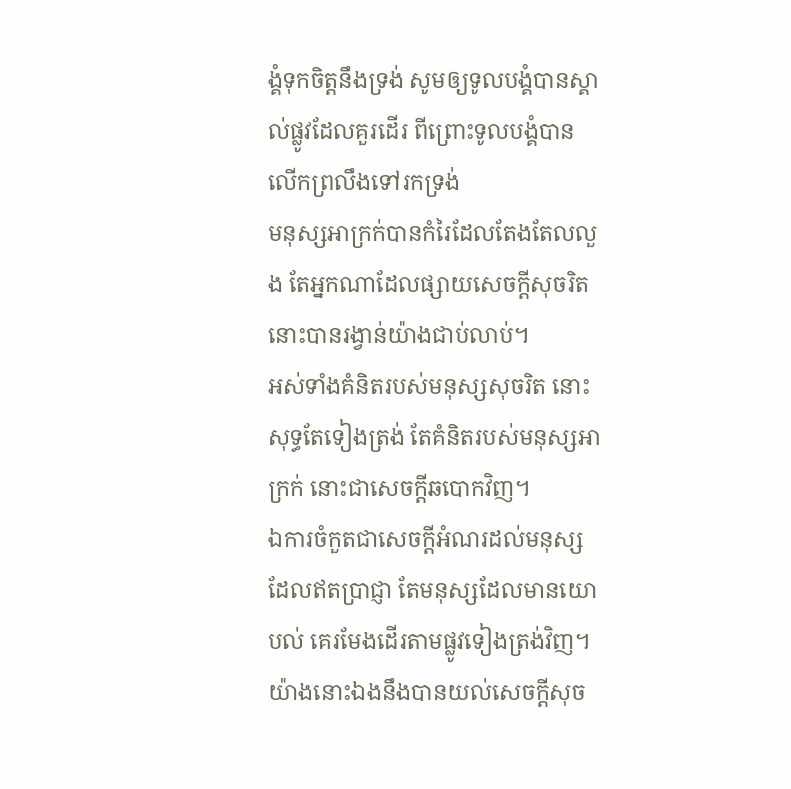ង្គំទុកចិត្តនឹងទ្រង់ សូមឲ្យទូលបង្គំបានស្គាល់ផ្លូវដែលគួរដើរ ពីព្រោះទូលបង្គំបានលើកព្រលឹងទៅរកទ្រង់
មនុស្សអាក្រក់បានកំរៃដែលតែងតែលលួង តែអ្នកណាដែលផ្សាយសេចក្ដីសុចរិត នោះបានរង្វាន់យ៉ាងជាប់លាប់។
អស់ទាំងគំនិតរបស់មនុស្សសុចរិត នោះសុទ្ធតែទៀងត្រង់ តែគំនិតរបស់មនុស្សអាក្រក់ នោះជាសេចក្ដីឆបោកវិញ។
ឯការចំកួតជាសេចក្ដីអំណរដល់មនុស្សដែលឥតប្រាជ្ញា តែមនុស្សដែលមានយោបល់ គេរមែងដើរតាមផ្លូវទៀងត្រង់វិញ។
យ៉ាងនោះឯងនឹងបានយល់សេចក្ដីសុច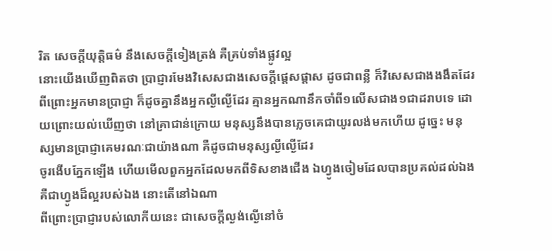រិត សេចក្ដីយុត្តិធម៌ នឹងសេចក្ដីទៀងត្រង់ គឺគ្រប់ទាំងផ្លូវល្អ
នោះយើងឃើញពិតថា ប្រាជ្ញារមែងវិសេសជាងសេចក្ដីផ្តេសផ្តាស ដូចជាពន្លឺ ក៏វិសេសជាងងងឹតដែរ
ពីព្រោះអ្នកមានប្រាជ្ញា ក៏ដូចគ្នានឹងអ្នកល្ងីល្ងើដែរ គ្មានអ្នកណានឹកចាំពី១លើសជាង១ជាដរាបទេ ដោយព្រោះយល់ឃើញថា នៅគ្រាជាន់ក្រោយ មនុស្សនឹងបានភ្លេចគេជាយូរលង់មកហើយ ដូច្នេះ មនុស្សមានប្រាជ្ញាគេមរណៈជាយ៉ាងណា គឺដូចជាមនុស្សល្ងីល្ងើដែរ
ចូរងើបភ្នែកឡើង ហើយមើលពួកអ្នកដែលមកពីទិសខាងជើង ឯហ្វូងចៀមដែលបានប្រគល់ដល់ឯង គឺជាហ្វូងដ៏ល្អរបស់ឯង នោះតើនៅឯណា
ពីព្រោះប្រាជ្ញារបស់លោកីយនេះ ជាសេចក្ដីល្ងង់ល្ងើនៅចំ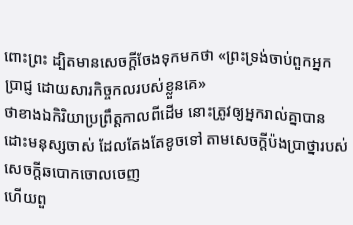ពោះព្រះ ដ្បិតមានសេចក្ដីចែងទុកមកថា «ព្រះទ្រង់ចាប់ពួកអ្នកប្រាជ្ញ ដោយសារកិច្ចកលរបស់ខ្លួនគេ»
ថាខាងឯកិរិយាប្រព្រឹត្តកាលពីដើម នោះត្រូវឲ្យអ្នករាល់គ្នាបានដោះមនុស្សចាស់ ដែលតែងតែខូចទៅ តាមសេចក្ដីប៉ងប្រាថ្នារបស់សេចក្ដីឆបោកចោលចេញ
ហើយពួ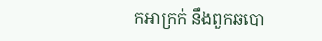កអាក្រក់ នឹងពួកឆបោ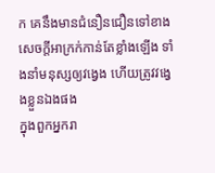ក គេនឹងមានជំនឿនជឿនទៅខាងសេចក្ដីអាក្រក់កាន់តែខ្លាំងឡើង ទាំងនាំមនុស្សឲ្យវង្វេង ហើយត្រូវវង្វេងខ្លួនឯងផង
ក្នុងពួកអ្នករា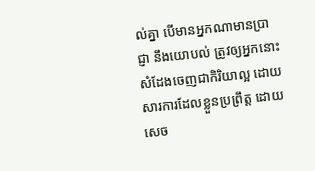ល់គ្នា បើមានអ្នកណាមានប្រាជ្ញា នឹងយោបល់ ត្រូវឲ្យអ្នកនោះសំដែងចេញជាកិរិយាល្អ ដោយសារការដែលខ្លួនប្រព្រឹត្ត ដោយសេច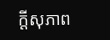ក្ដីសុភាព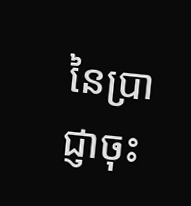នៃប្រាជ្ញាចុះ